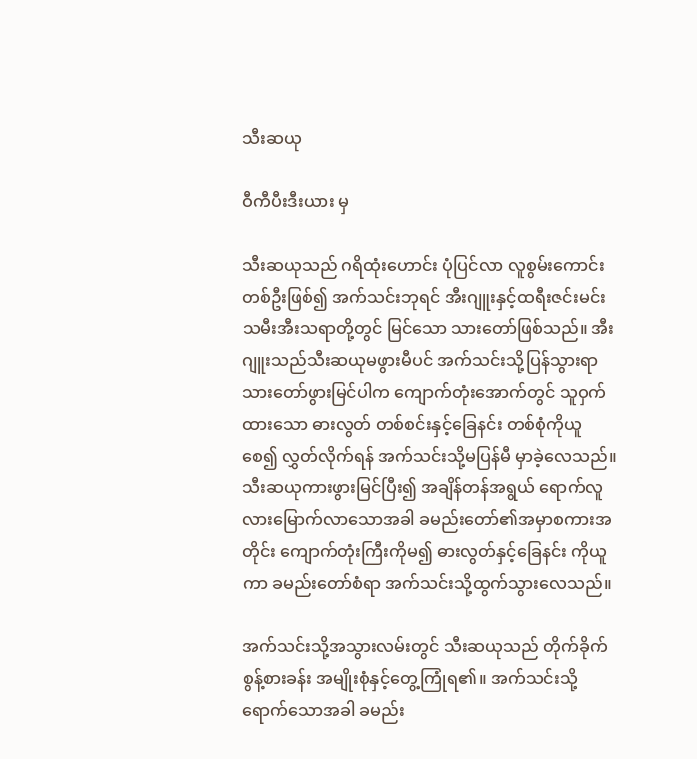သီးဆယု

ဝီကီပီးဒီးယား မှ

သီးဆယုသည် ဂရိထုံးဟောင်း ပုံပြင်လာ လူစွမ်းကောင်းတစ်ဦးဖြစ်၍ အက်သင်းဘုရင် အီးဂျူးနှင့်ထရီးဇင်းမင်းသမီးအီးသရာတို့တွင် မြင်သော သားတော်ဖြစ်သည်။ အီးဂျူးသည်သီးဆယုမဖွားမီပင် အက်သင်းသို့ပြန်သွားရာ သားတော်ဖွားမြင်ပါက ကျောက်တုံးအောက်တွင် သူဝှက်ထားသော ဓားလွတ် တစ်စင်းနှင့်ခြေနင်း တစ်စုံကိုယူစေ၍ လွှတ်လိုက်ရန် အက်သင်းသို့မပြန်မီ မှာခဲ့လေသည်။ သီးဆယုကားဖွားမြင်ပြီး၍ အချိန်တန်အရွယ် ရောက်လူလားမြောက်လာသောအခါ ခမည်းတော်၏အမှာစကားအတိုင်း ကျောက်တုံးကြီးကိုမ၍ ဓားလွတ်နှင့်ခြေနင်း ကိုယူကာ ခမည်းတော်စံရာ အက်သင်းသို့ထွက်သွားလေသည်။

အက်သင်းသို့အသွားလမ်းတွင် သီးဆယုသည် တိုက်ခိုက်စွန့်စားခန်း အမျိုးစုံနှင့်တွေ့ကြုံရ၏။ အက်သင်းသို့ ရောက်သောအခါ ခမည်း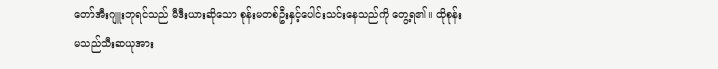တော်အီးဂျူးဘုရင်သည် မီဒီးယားဆိုသော စုန်းမတစ်ဦးနှင့်ပေါင်းသင်းနေသည်ကို တွေ့ရ၏။ ထိုစုန်းမသည်သီးဆယုအား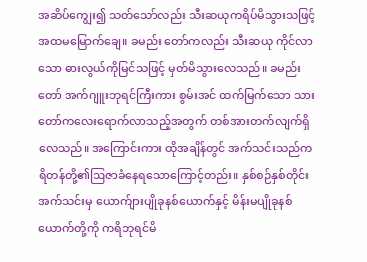အဆိပ်ကျွေး၍ သတ်သော်လည်း သီးဆယုကရိပ်မိသွားသဖြင့် အထမမြောက်ချေ။ ခမည်း တော်ကလည်း သီးဆယု ကိုင်လာသော ဓားလွယ်ကိုမြင်သဖြင့် မှတ်မိသွားလေသည်။ ခမည်းတော် အက်ဂျူးဘုရင်ကြီးကား စွမ်းအင် ထက်မြက်သော သားတော်ကလေးရောက်လာသည့်အတွက် တစ်အားတက်လျက်ရှိလေသည်။ အကြောင်းကား ထိုအချိန်တွင် အက်သင်းသည်ကရိတန်တို့၏ဩဇာခံနေရသောကြောင့်တည်း။ နှစ်စဉ်နှစ်တိုင်း အက်သင်းမှ ယောက်ျားပျိုခုနစ်ယောက်နှင့် မိန်းမပျိုခုနစ်ယောက်တို့ကို ကရိဘုရင်မိ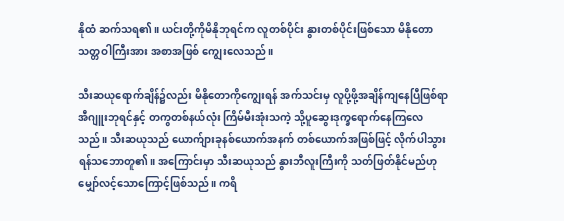နိုထံ ဆက်သရ၏။ ယင်းတို့ကိုမိနိုဘုရင်က လူတစ်ပိုင်း နွားတစ်ပိုင်းဖြစ်သော မိနိုတောသတ္တဝါကြီးအား အစာအဖြစ် ကျွေးလေသည်။

သီးဆယုရောက်ချိန်၌လည်း မိနိုတောကိုကျွေးရန် အက်သင်းမှ လူပို့ဖို့အချိန်ကျနေပြီဖြစ်ရာ အီဂျူးဘုရင်နှင့် တကွတစ်နယ်လုံး ကြိမ်မီးအုံးသကဲ့ သို့ပူဆွေးဒုက္ခရောက်နေကြလေသည်။ သီးဆယုသည် ယောက်ျားခုနစ်ယောက်အနက် တစ်ယောက်အဖြစ်ဖြင့် လိုက်ပါသွားရန်သဘောတူ၏။ အကြောင်းမှာ သီးဆယုသည် နွားဘီလူးကြီးကို သတ်ဖြတ်နိုင်မည်ဟုမျှော်လင့်သောကြောင့်ဖြစ်သည်။ ကရိ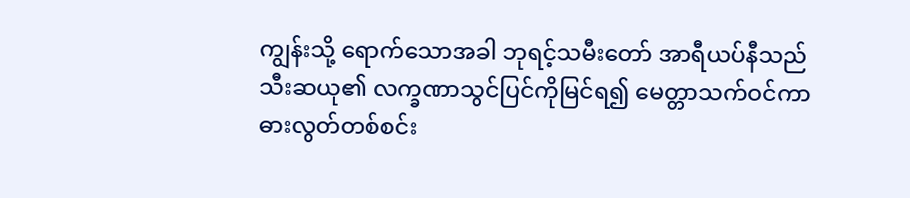ကျွန်းသို့ ရောက်သောအခါ ဘုရင့်သမီးတော် အာရီယပ်နီသည် သီးဆယု၏ လက္ခဏာသွင်ပြင်ကိုမြင်ရ၍ မေတ္တာသက်ဝင်ကာဓားလွတ်တစ်စင်း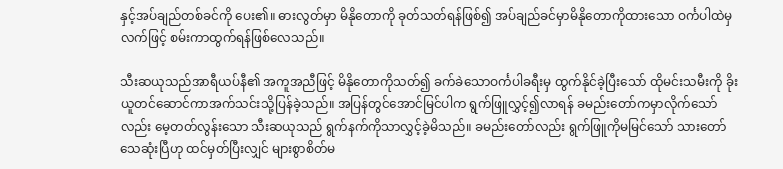နှင့်အပ်ချည်တစ်ခင်ကို ပေး၏။ ဓားလွတ်မှာ မိနိုတောကို ခုတ်သတ်ရန်ဖြစ်၍ အပ်ချည်ခင်မှာမိနိုတောကိုထားသော ဝင်္ကပါထဲမှ လက်ဖြင့် စမ်းကာထွက်ရန်ဖြစ်လေသည်။

သီးဆယုသည်အာရီယပ်နီ၏ အကူအညီဖြင့် မိနိုတောကိုသတ်၍ ခက်ခဲသောဝင်္ကပါခရီးမှ ထွက်နိုင်ခဲ့ပြီးသော် ထိုမင်းသမီးကို ခိုးယူတင်ဆောင်ကာအက်သင်းသို့ပြန်ခဲ့သည်။ အပြန်တွင်အောင်မြင်ပါက ရွက်ဖြူလွှင့်၍လာရန် ခမည်းတော်ကမှာလိုက်သော်လည်း မေ့တတ်လွန်းသော သီးဆယုသည် ရွက်နက်ကိုသာလွှင့်ခဲ့မိသည်။ ခမည်းတော်လည်း ရွက်ဖြူကိုမမြင်သော် သားတော် သေဆုံးပြီဟု ထင်မှတ်ပြီးလျှင် များစွာစိတ်မ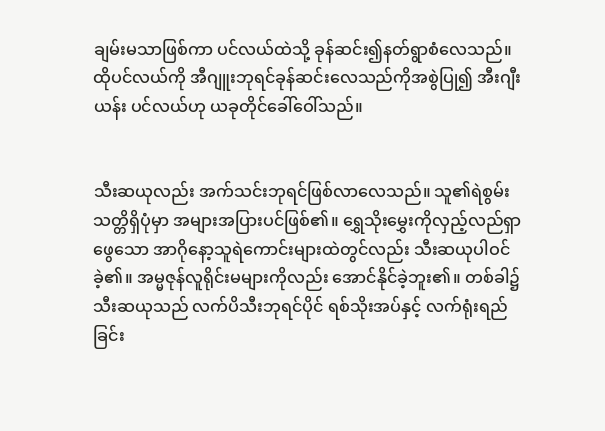ချမ်းမသာဖြစ်ကာ ပင်လယ်ထဲသို့ ခုန်ဆင်း၍နတ်ရွာစံလေသည်။ ထိုပင်လယ်ကို အီဂျူးဘုရင်ခုန်ဆင်းလေသည်ကိုအစွဲပြု၍ အီးဂျီးယန်း ပင်လယ်ဟု ယခုတိုင်ခေါ်ဝေါ်သည်။


သီးဆယုလည်း အက်သင်းဘုရင်ဖြစ်လာလေသည်။ သူ၏ရဲစွမ်း သတ္တိရှိပုံမှာ အများအပြားပင်ဖြစ်၏။ ရွှေသိုးမွှေးကိုလှည့်လည်ရှာဖွေသော အာဂိုနော့သူရဲကောင်းများထဲတွင်လည်း သီးဆယုပါဝင်ခဲ့၏။ အမ္မဇုန်လူရိုင်းမများကိုလည်း အောင်နိုင်ခဲ့ဘူး၏။ တစ်ခါ၌ သီးဆယုသည် လက်ပိသီးဘုရင်ပိုင် ရစ်သိုးအပ်နှင့် လက်ရုံးရည်ခြင်း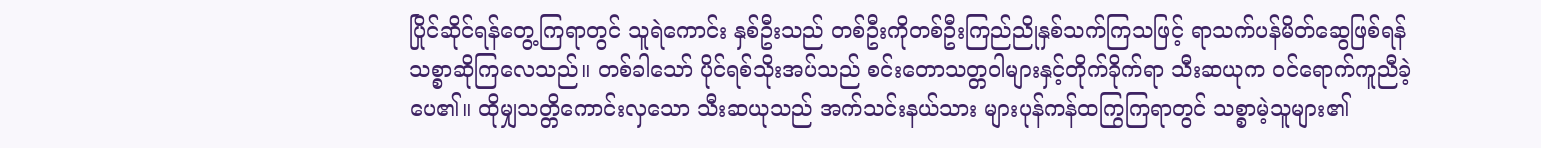ပြိုင်ဆိုင်ရန်တွေ့ကြရာတွင် သူရဲကောင်း နှစ်ဦးသည် တစ်ဦးကိုတစ်ဦးကြည်ညိုနှစ်သက်ကြသဖြင့် ရာသက်ပန်မိတ်ဆွေဖြစ်ရန်သစ္စာဆိုကြလေသည်။ တစ်ခါသော် ပိုင်ရစ်သိုးအပ်သည် စင်းတောသတ္တဝါများနှင့်တိုက်ခိုက်ရာ သီးဆယုက ဝင်ရောက်ကူညီခဲ့ပေ၏။ ထိုမျှသတ္တိကောင်းလှသော သီးဆယုသည် အက်သင်းနယ်သား များပုန်ကန်ထကြွကြရာတွင် သစ္စာမဲ့သူများ၏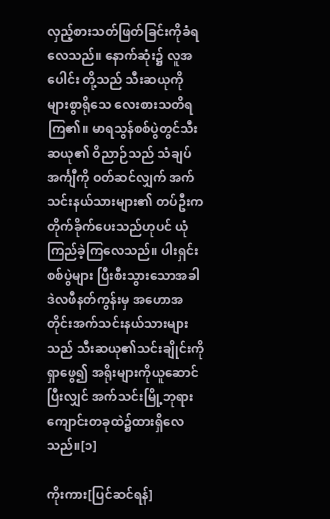လှည့်စားသတ်ဖြတ်ခြင်းကိုခံရလေသည်။ နောက်ဆုံး၌ လူအပေါင်း တို့သည် သီးဆယုကို များစွာရိုသေ လေးစားသတိရကြ၏။ မာရသွန်စစ်ပွဲတွင်သီးဆယု၏ ဝိညာဉ်သည် သံချပ်အင်္ကျီကို ဝတ်ဆင်လျှက် အက်သင်းနယ်သားများ၏ တပ်ဦးက တိုက်ခိုက်ပေးသည်ဟုပင် ယုံကြည်ခဲ့ကြလေသည်။ ပါးရှင်းစစ်ပွဲများ ပြီးစီးသွားသောအခါ ဒဲလဖီနတ်ကွန်းမှ အဟောအတိုင်းအက်သင်းနယ်သားများသည် သီးဆယု၏သင်းချိုင်းကိုရှာဖွေ၍ အရိုးများကိုယူဆောင်ပြီးလျှင် အက်သင်းမြို့ဘုရားကျောင်းတခုထဲ၌ထားရှိလေသည်။[၁]

ကိုးကား[ပြင်ဆင်ရန်]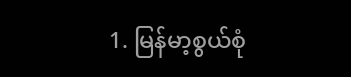1. မြန်မာ့စွယ်စုံ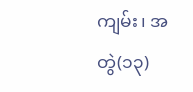ကျမ်း၊ အတွဲ(၁၃)